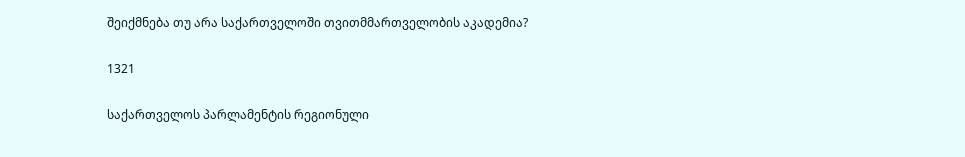შეიქმნება თუ არა საქართველოში თვითმმართველობის აკადემია?

1321

საქართველოს პარლამენტის რეგიონული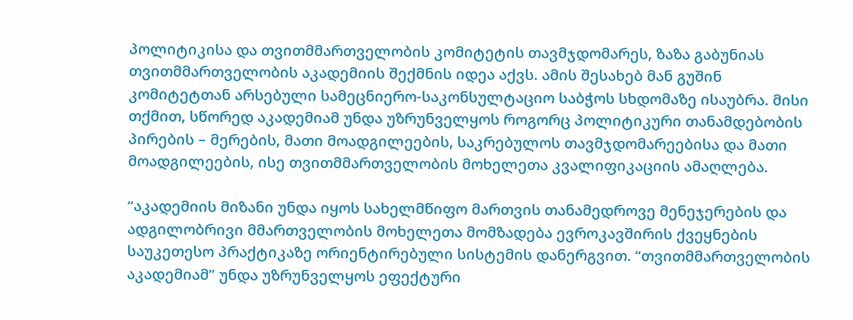პოლიტიკისა და თვითმმართველობის კომიტეტის თავმჯდომარეს, ზაზა გაბუნიას თვითმმართველობის აკადემიის შექმნის იდეა აქვს. ამის შესახებ მან გუშინ კომიტეტთან არსებული სამეცნიერო-საკონსულტაციო საბჭოს სხდომაზე ისაუბრა. მისი თქმით, სწორედ აკადემიამ უნდა უზრუნველყოს როგორც პოლიტიკური თანამდებობის პირების – მერების, მათი მოადგილეების, საკრებულოს თავმჯდომარეებისა და მათი მოადგილეების, ისე თვითმმართველობის მოხელეთა კვალიფიკაციის ამაღლება.

“აკადემიის მიზანი უნდა იყოს სახელმწიფო მართვის თანამედროვე მენეჯერების და ადგილობრივი მმართველობის მოხელეთა მომზადება ევროკავშირის ქვეყნების საუკეთესო პრაქტიკაზე ორიენტირებული სისტემის დანერგვით. “თვითმმართველობის აკადემიამ” უნდა უზრუნველყოს ეფექტური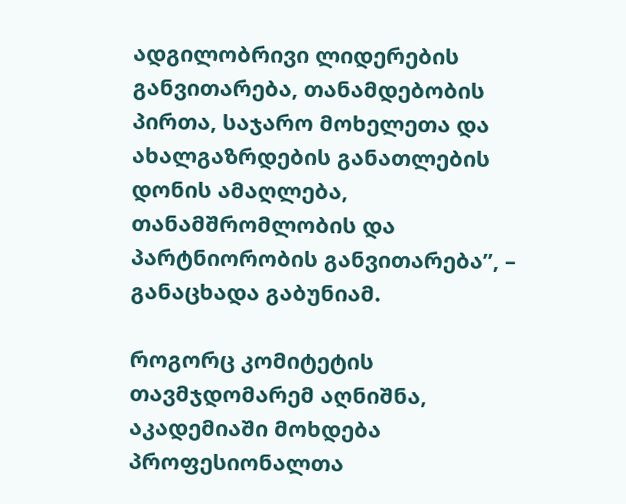ადგილობრივი ლიდერების განვითარება, თანამდებობის პირთა, საჯარო მოხელეთა და ახალგაზრდების განათლების დონის ამაღლება, თანამშრომლობის და პარტნიორობის განვითარება”, – განაცხადა გაბუნიამ.

როგორც კომიტეტის თავმჯდომარემ აღნიშნა, აკადემიაში მოხდება პროფესიონალთა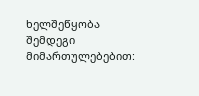ხელშეწყობა შემდეგი მიმართულებებით: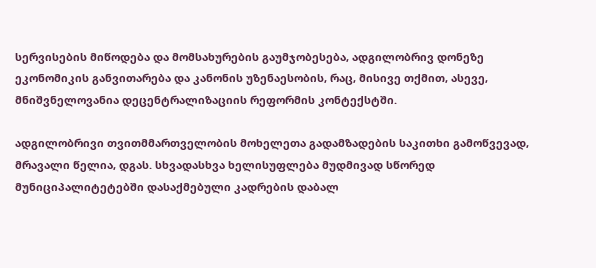სერვისების მიწოდება და მომსახურების გაუმჯობესება, ადგილობრივ დონეზე ეკონომიკის განვითარება და კანონის უზენაესობის, რაც, მისივე თქმით, ასევე, მნიშვნელოვანია დეცენტრალიზაციის რეფორმის კონტექსტში.

ადგილობრივი თვითმმართველობის მოხელეთა გადამზადების საკითხი გამოწვევად, მრავალი წელია, დგას. სხვადასხვა ხელისუფლება მუდმივად სწორედ მუნიციპალიტეტებში დასაქმებული კადრების დაბალ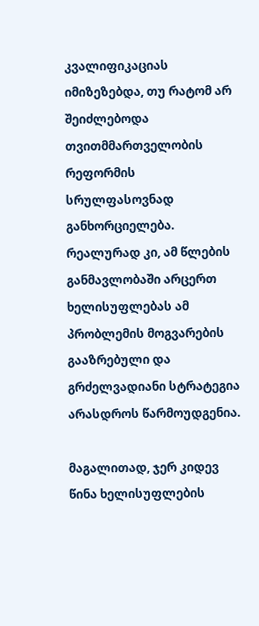კვალიფიკაციას იმიზეზებდა, თუ რატომ არ შეიძლებოდა თვითმმართველობის რეფორმის სრულფასოვნად განხორციელება. რეალურად კი, ამ წლების განმავლობაში არცერთ ხელისუფლებას ამ პრობლემის მოგვარების გააზრებული და გრძელვადიანი სტრატეგია არასდროს წარმოუდგენია.

მაგალითად, ჯერ კიდევ წინა ხელისუფლების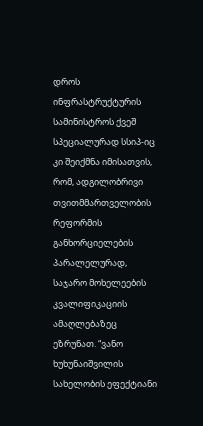დროს ინფრასტრუქტურის სამინისტროს ქვეშ სპეციალურად სსიპ-იც კი შეიქმნა იმისათვის, რომ, ადგილობრივი თვითმმართველობის რეფორმის განხორციელების პარალელურად, საჯარო მოხელეების კვალიფიკაციის ამაღლებაზეც ეზრუნათ. “ვანო ხუხუნაიშვილის სახელობის ეფექტიანი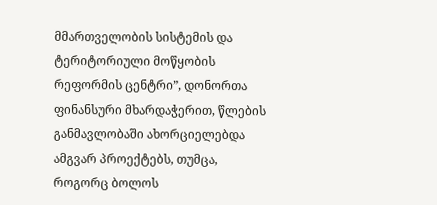მმართველობის სისტემის და ტერიტორიული მოწყობის რეფორმის ცენტრი”, დონორთა ფინანსური მხარდაჭერით, წლების განმავლობაში ახორციელებდა ამგვარ პროექტებს, თუმცა, როგორც ბოლოს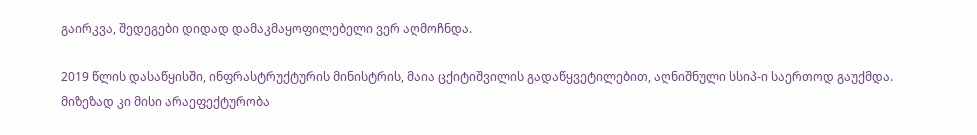გაირკვა, შედეგები დიდად დამაკმაყოფილებელი ვერ აღმოჩნდა.

2019 წლის დასაწყისში, ინფრასტრუქტურის მინისტრის, მაია ცქიტიშვილის გადაწყვეტილებით, აღნიშნული სსიპ-ი საერთოდ გაუქმდა. მიზეზად კი მისი არაეფექტურობა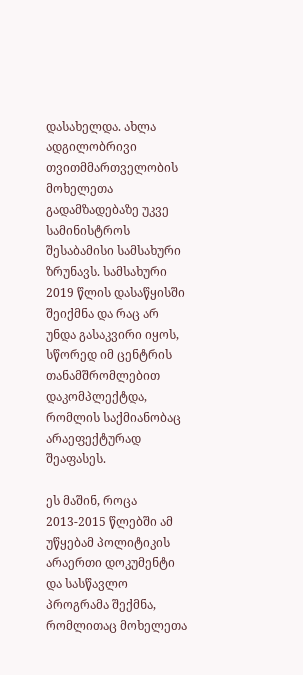დასახელდა. ახლა ადგილობრივი თვითმმართველობის მოხელეთა გადამზადებაზე უკვე სამინისტროს შესაბამისი სამსახური ზრუნავს. სამსახური 2019 წლის დასაწყისში შეიქმნა და რაც არ უნდა გასაკვირი იყოს, სწორედ იმ ცენტრის თანამშრომლებით დაკომპლექტდა, რომლის საქმიანობაც არაეფექტურად შეაფასეს.

ეს მაშინ, როცა 2013-2015 წლებში ამ უწყებამ პოლიტიკის არაერთი დოკუმენტი და სასწავლო პროგრამა შექმნა, რომლითაც მოხელეთა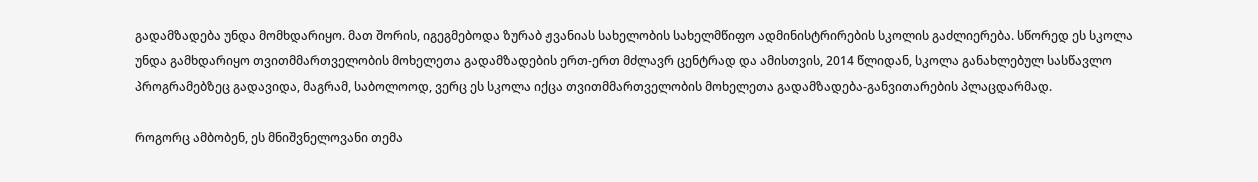გადამზადება უნდა მომხდარიყო. მათ შორის, იგეგმებოდა ზურაბ ჟვანიას სახელობის სახელმწიფო ადმინისტრირების სკოლის გაძლიერება. სწორედ ეს სკოლა უნდა გამხდარიყო თვითმმართველობის მოხელეთა გადამზადების ერთ-ერთ მძლავრ ცენტრად და ამისთვის, 2014 წლიდან, სკოლა განახლებულ სასწავლო პროგრამებზეც გადავიდა, მაგრამ, საბოლოოდ, ვერც ეს სკოლა იქცა თვითმმართველობის მოხელეთა გადამზადება-განვითარების პლაცდარმად.

როგორც ამბობენ, ეს მნიშვნელოვანი თემა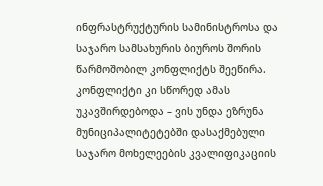ინფრასტრუქტურის სამინისტროსა და საჯარო სამსახურის ბიუროს შორის წარმოშობილ კონფლიქტს შეეწირა. კონფლიქტი კი სწორედ ამას უკავშირდებოდა – ვის უნდა ეზრუნა მუნიციპალიტეტებში დასაქმებული საჯარო მოხელეების კვალიფიკაციის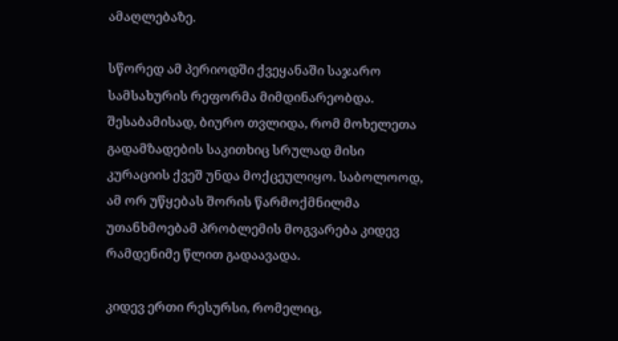ამაღლებაზე.

სწორედ ამ პერიოდში ქვეყანაში საჯარო სამსახურის რეფორმა მიმდინარეობდა. შესაბამისად, ბიურო თვლიდა, რომ მოხელეთა გადამზადების საკითხიც სრულად მისი კურაციის ქვეშ უნდა მოქცეულიყო. საბოლოოდ, ამ ორ უწყებას შორის წარმოქმნილმა უთანხმოებამ პრობლემის მოგვარება კიდევ რამდენიმე წლით გადაავადა.

კიდევ ერთი რესურსი, რომელიც,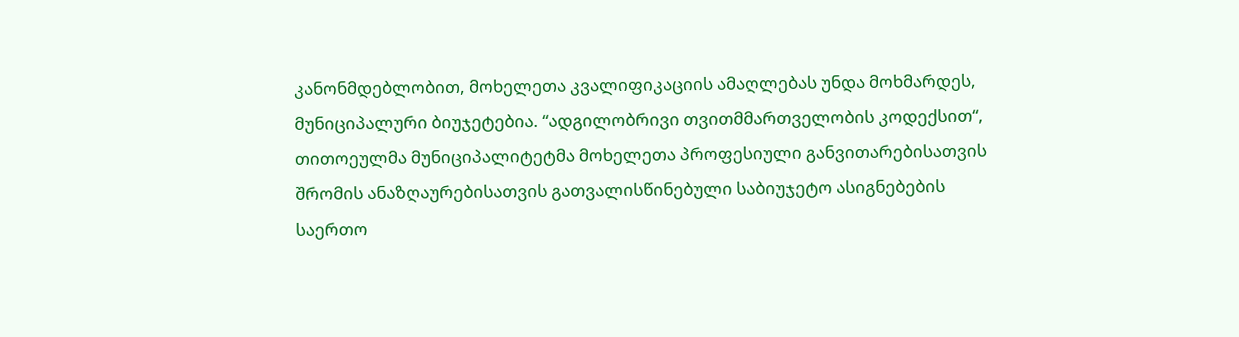კანონმდებლობით, მოხელეთა კვალიფიკაციის ამაღლებას უნდა მოხმარდეს, მუნიციპალური ბიუჯეტებია. “ადგილობრივი თვითმმართველობის კოდექსით“, თითოეულმა მუნიციპალიტეტმა მოხელეთა პროფესიული განვითარებისათვის შრომის ანაზღაურებისათვის გათვალისწინებული საბიუჯეტო ასიგნებების საერთო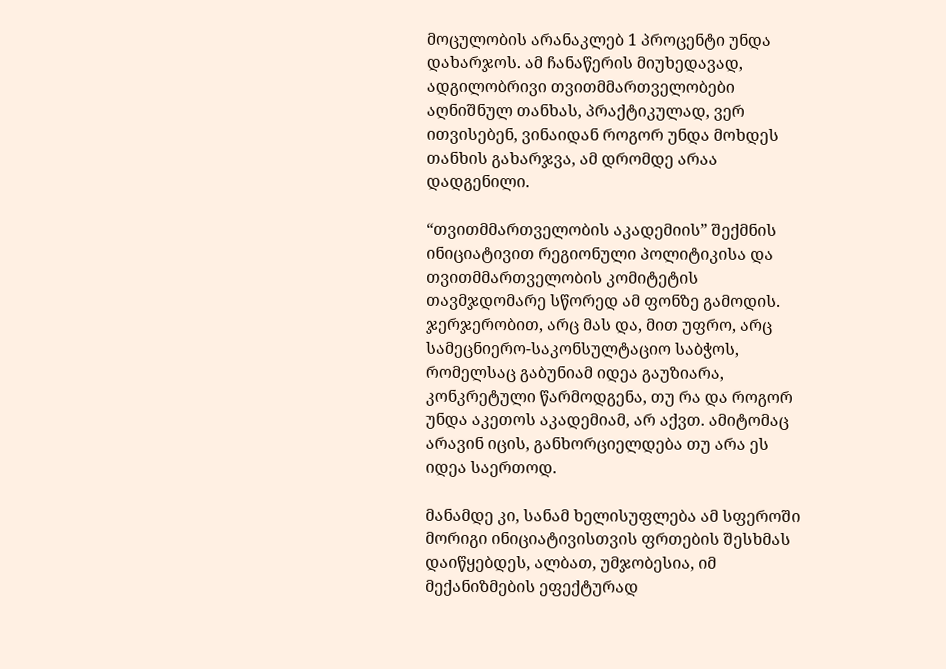მოცულობის არანაკლებ 1 პროცენტი უნდა დახარჯოს. ამ ჩანაწერის მიუხედავად, ადგილობრივი თვითმმართველობები აღნიშნულ თანხას, პრაქტიკულად, ვერ ითვისებენ, ვინაიდან როგორ უნდა მოხდეს თანხის გახარჯვა, ამ დრომდე არაა დადგენილი.

“თვითმმართველობის აკადემიის” შექმნის ინიციატივით რეგიონული პოლიტიკისა და თვითმმართველობის კომიტეტის თავმჯდომარე სწორედ ამ ფონზე გამოდის. ჯერჯერობით, არც მას და, მით უფრო, არც სამეცნიერო-საკონსულტაციო საბჭოს, რომელსაც გაბუნიამ იდეა გაუზიარა, კონკრეტული წარმოდგენა, თუ რა და როგორ უნდა აკეთოს აკადემიამ, არ აქვთ. ამიტომაც არავინ იცის, განხორციელდება თუ არა ეს იდეა საერთოდ.

მანამდე კი, სანამ ხელისუფლება ამ სფეროში მორიგი ინიციატივისთვის ფრთების შესხმას დაიწყებდეს, ალბათ, უმჯობესია, იმ მექანიზმების ეფექტურად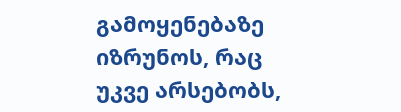გამოყენებაზე იზრუნოს, რაც უკვე არსებობს,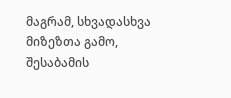მაგრამ, სხვადასხვა მიზეზთა გამო, შესაბამის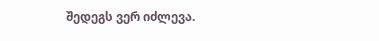შედეგს ვერ იძლევა.